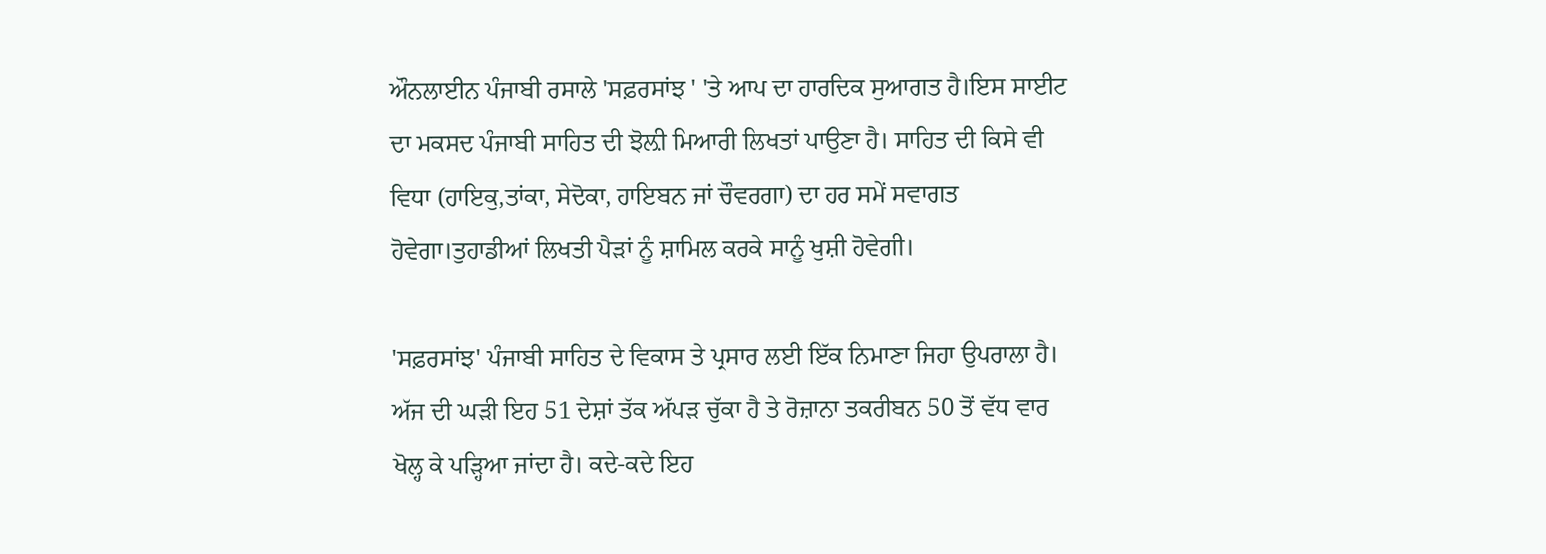ਔਨਲਾਈਨ ਪੰਜਾਬੀ ਰਸਾਲੇ 'ਸਫ਼ਰਸਾਂਝ ' 'ਤੇ ਆਪ ਦਾ ਹਾਰਦਿਕ ਸੁਆਗਤ ਹੈ।ਇਸ ਸਾਈਟ ਦਾ ਮਕਸਦ ਪੰਜਾਬੀ ਸਾਹਿਤ ਦੀ ਝੋਲ਼ੀ ਮਿਆਰੀ ਲਿਖਤਾਂ ਪਾਉਣਾ ਹੈ। ਸਾਹਿਤ ਦੀ ਕਿਸੇ ਵੀ ਵਿਧਾ (ਹਾਇਕੁ,ਤਾਂਕਾ, ਸੇਦੋਕਾ, ਹਾਇਬਨ ਜਾਂ ਚੌਵਰਗਾ) ਦਾ ਹਰ ਸਮੇਂ ਸਵਾਗਤ ਹੋਵੇਗਾ।ਤੁਹਾਡੀਆਂ ਲਿਖਤੀ ਪੈੜਾਂ ਨੂੰ ਸ਼ਾਮਿਲ ਕਰਕੇ ਸਾਨੂੰ ਖੁਸ਼ੀ ਹੋਵੇਗੀ।

'ਸਫ਼ਰਸਾਂਝ' ਪੰਜਾਬੀ ਸਾਹਿਤ ਦੇ ਵਿਕਾਸ ਤੇ ਪ੍ਰਸਾਰ ਲਈ ਇੱਕ ਨਿਮਾਣਾ ਜਿਹਾ ਉਪਰਾਲਾ ਹੈ। ਅੱਜ ਦੀ ਘੜੀ ਇਹ 51 ਦੇਸ਼ਾਂ ਤੱਕ ਅੱਪੜ ਚੁੱਕਾ ਹੈ ਤੇ ਰੋਜ਼ਾਨਾ ਤਕਰੀਬਨ 50 ਤੋਂ ਵੱਧ ਵਾਰ ਖੋਲ੍ਹ ਕੇ ਪੜ੍ਹਿਆ ਜਾਂਦਾ ਹੈ। ਕਦੇ-ਕਦੇ ਇਹ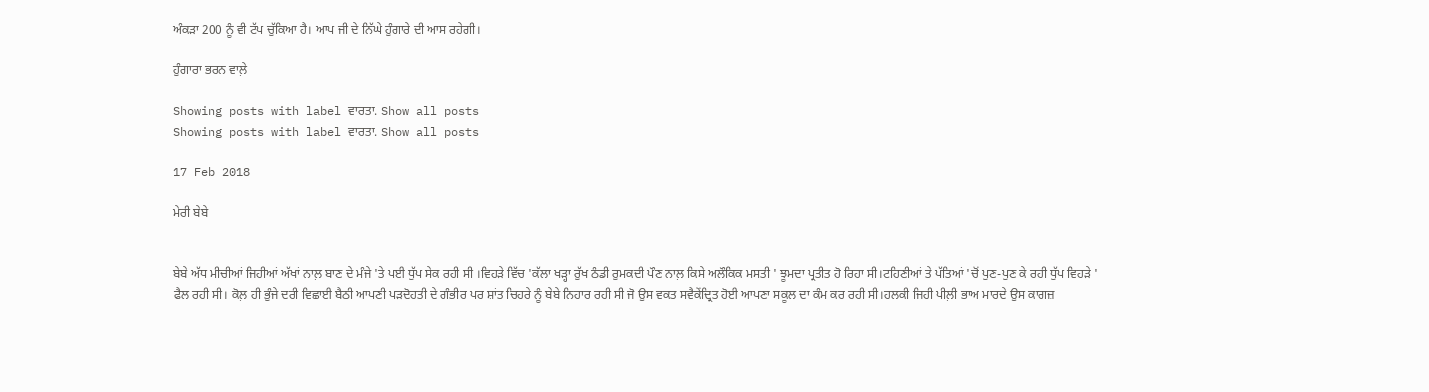ਅੰਕੜਾ 200 ਨੂੰ ਵੀ ਟੱਪ ਚੁੱਕਿਆ ਹੈ। ਆਪ ਜੀ ਦੇ ਨਿੱਘੇ ਹੁੰਗਾਰੇ ਦੀ ਆਸ ਰਹੇਗੀ।

ਹੁੰਗਾਰਾ ਭਰਨ ਵਾਲ਼ੇ

Showing posts with label ਵਾਰਤਾ. Show all posts
Showing posts with label ਵਾਰਤਾ. Show all posts

17 Feb 2018

ਮੇਰੀ ਬੇਬੇ


ਬੇਬੇ ਅੱਧ ਮੀਚੀਆਂ ਜਿਹੀਆਂ ਅੱਖਾਂ ਨਾਲ਼ ਬਾਣ ਦੇ ਮੰਜੇ 'ਤੇ ਪਈ ਧੁੱਪ ਸੇਕ ਰਹੀ ਸੀ ।ਵਿਹੜੇ ਵਿੱਚ 'ਕੱਲਾ ਖੜ੍ਹਾ ਰੁੱਖ ਠੰਡੀ ਰੁਮਕਦੀ ਪੌਣ ਨਾਲ਼ ਕਿਸੇ ਅਲੌਕਿਕ ਮਸਤੀ ' ਝੂਮਦਾ ਪ੍ਰਤੀਤ ਹੋ ਰਿਹਾ ਸੀ।ਟਹਿਣੀਆਂ ਤੇ ਪੱਤਿਆਂ 'ਚੋਂ ਪੁਣ-ਪੁਣ ਕੇ ਰਹੀ ਧੁੱਪ ਵਿਹੜੇ ' ਫੈਲ ਰਹੀ ਸੀ। ਕੋਲ਼ ਹੀ ਭੁੰਜੇ ਦਰੀ ਵਿਛਾਈ ਬੈਠੀ ਆਪਣੀ ਪੜਦੋਹਤੀ ਦੇ ਗੰਭੀਰ ਪਰ ਸ਼ਾਂਤ ਚਿਹਰੇ ਨੂੰ ਬੇਬੇ ਨਿਹਾਰ ਰਹੀ ਸੀ ਜੋ ਉਸ ਵਕਤ ਸਵੈਕੇਂਦ੍ਰਿਤ ਹੋਈ ਆਪਣਾ ਸਕੂਲ ਦਾ ਕੰਮ ਕਰ ਰਹੀ ਸੀ।ਹਲਕੀ ਜਿਹੀ ਪੀਲ਼ੀ ਭਾਅ ਮਾਰਦੇ ਉਸ ਕਾਗਜ਼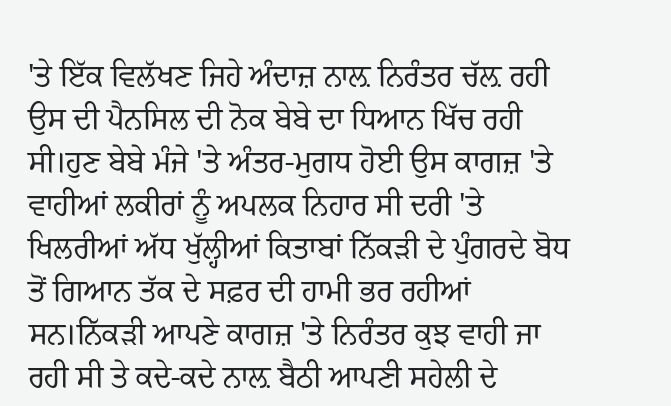'ਤੇ ਇੱਕ ਵਿਲੱਖਣ ਜਿਹੇ ਅੰਦਾਜ਼ ਨਾਲ਼ ਨਿਰੰਤਰ ਚੱਲ਼ ਰਹੀ ਉਸ ਦੀ ਪੈਨਸਿਲ ਦੀ ਨੋਕ ਬੇਬੇ ਦਾ ਧਿਆਨ ਖਿੱਚ ਰਹੀ ਸੀ।ਹੁਣ ਬੇਬੇ ਮੰਜੇ 'ਤੇ ਅੰਤਰ-ਮੁਗਧ ਹੋਈ ਉਸ ਕਾਗਜ਼ 'ਤੇ ਵਾਹੀਆਂ ਲਕੀਰਾਂ ਨੂੰ ਅਪਲਕ ਨਿਹਾਰ ਸੀ ਦਰੀ 'ਤੇ ਖਿਲਰੀਆਂ ਅੱਧ ਖੁੱਲ੍ਹੀਆਂ ਕਿਤਾਬਾਂ ਨਿੱਕੜੀ ਦੇ ਪੁੰਗਰਦੇ ਬੋਧ ਤੋਂ ਗਿਆਨ ਤੱਕ ਦੇ ਸਫ਼ਰ ਦੀ ਹਾਮੀ ਭਰ ਰਹੀਆਂ ਸਨ।ਨਿੱਕੜੀ ਆਪਣੇ ਕਾਗਜ਼ 'ਤੇ ਨਿਰੰਤਰ ਕੁਝ ਵਾਹੀ ਜਾ ਰਹੀ ਸੀ ਤੇ ਕਦੇ-ਕਦੇ ਨਾਲ਼ ਬੈਠੀ ਆਪਣੀ ਸਹੇਲੀ ਦੇ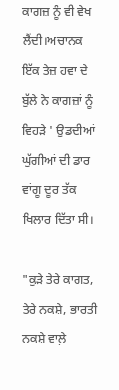ਕਾਗਜ਼ ਨੂੰ ਵੀ ਵੇਖ ਲੈਂਦੀ।ਅਚਾਨਕ ਇੱਕ ਤੇਜ਼ ਹਵਾ ਦੇ ਬੁੱਲੇ ਨੇ ਕਾਗਜ਼ਾਂ ਨੂੰ ਵਿਹੜੇ ' ਉਡਦੀਆਂ ਘੁੱਗੀਆਂ ਦੀ ਡਾਰ ਵਾਂਗੂ ਦੂਰ ਤੱਕ ਖਿਲਾਰ ਦਿੱਤਾ ਸੀ।

"ਕੁੜੇ ਤੇਰੇ ਕਾਗਤ, ਤੇਰੇ ਨਕਸ਼ੇ, ਭਾਰਤੀ ਨਕਸ਼ੇ ਵਾਲ਼ੇ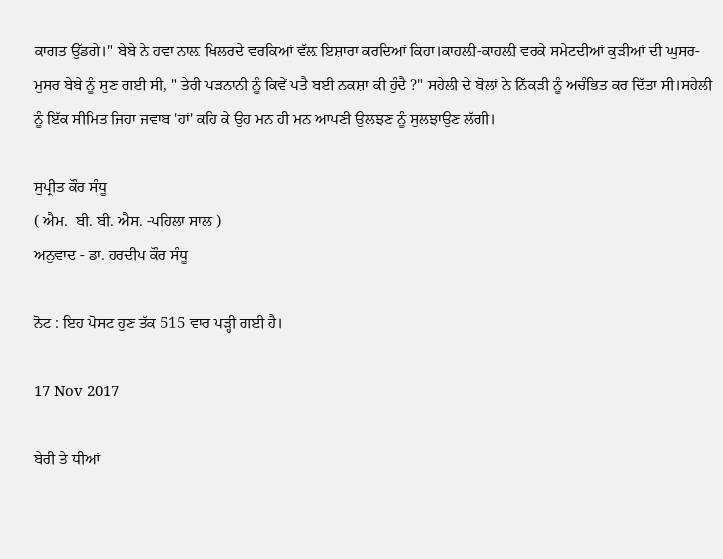ਕਾਗਤ ਉੱਡਗੇ।" ਬੇਬੇ ਨੇ ਹਵਾ ਨਾਲ਼ ਖਿਲਰਦੇ ਵਰਕਿਆਂ ਵੱਲ਼ ਇਸ਼ਾਰਾ ਕਰਦਿਆਂ ਕਿਹਾ।ਕਾਹਲ਼ੀ-ਕਾਹਲ਼ੀ ਵਰਕੇ ਸਮੇਟਦੀਆਂ ਕੁੜੀਆਂ ਦੀ ਘੁਸਰ-ਮੁਸਰ ਬੇਬੇ ਨੂੰ ਸੁਣ ਗਈ ਸੀ, " ਤੇਰੀ ਪੜਨਾਨੀ ਨੂੰ ਕਿਵੇਂ ਪਤੈ ਬਈ ਨਕਸ਼ਾ ਕੀ ਹੁੰਦੈ ?" ਸਹੇਲੀ ਦੇ ਬੋਲਾਂ ਨੇ ਨਿੱਕੜੀ ਨੂੰ ਅਚੰਭਿਤ ਕਰ ਦਿੱਤਾ ਸੀ।ਸਹੇਲੀ ਨੂੰ ਇੱਕ ਸੀਮਿਤ ਜਿਹਾ ਜਵਾਬ 'ਹਾਂ' ਕਹਿ ਕੇ ਉਹ ਮਨ ਹੀ ਮਨ ਆਪਣੀ ਉਲਝਣ ਨੂੰ ਸੁਲਝਾਉਣ ਲੱਗੀ।

ਸੁਪ੍ਰੀਤ ਕੌਰ ਸੰਧੂ
( ਐਮ.  ਬੀ. ਬੀ. ਐਸ. -ਪਹਿਲਾ ਸਾਲ )
ਅਨੁਵਾਦ - ਡਾ. ਹਰਦੀਪ ਕੌਰ ਸੰਧੂ

ਨੋਟ : ਇਹ ਪੋਸਟ ਹੁਣ ਤੱਕ 515 ਵਾਰ ਪੜ੍ਹੀ ਗਈ ਹੈ।

17 Nov 2017

ਬੇਰੀ ਤੇ ਧੀਆਂ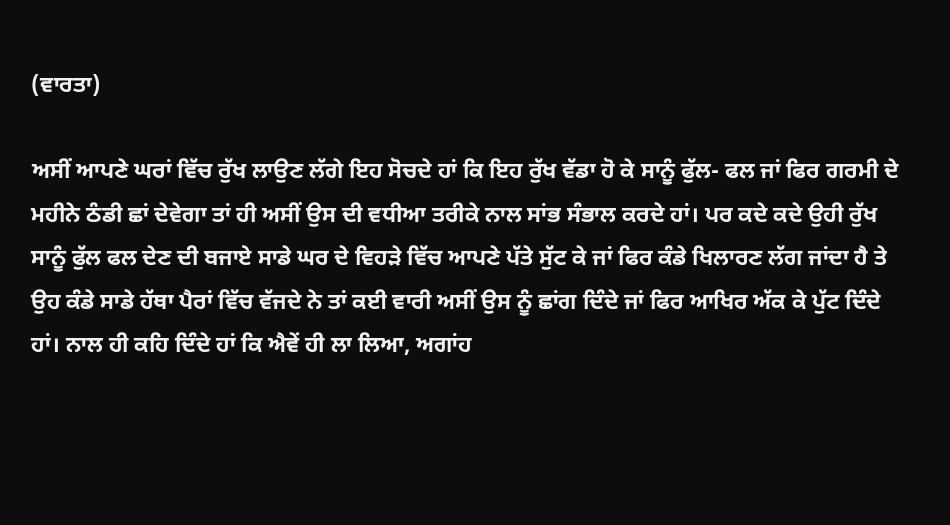(ਵਾਰਤਾ)

ਅਸੀਂ ਆਪਣੇ ਘਰਾਂ ਵਿੱਚ ਰੁੱਖ ਲਾਉਣ ਲੱਗੇ ਇਹ ਸੋਚਦੇ ਹਾਂ ਕਿ ਇਹ ਰੁੱਖ ਵੱਡਾ ਹੋ ਕੇ ਸਾਨੂੰ ਫੁੱਲ- ਫਲ ਜਾਂ ਫਿਰ ਗਰਮੀ ਦੇ ਮਹੀਨੇ ਠੰਡੀ ਛਾਂ ਦੇਵੇਗਾ ਤਾਂ ਹੀ ਅਸੀਂ ਉਸ ਦੀ ਵਧੀਆ ਤਰੀਕੇ ਨਾਲ ਸਾਂਭ ਸੰਭਾਲ ਕਰਦੇ ਹਾਂ। ਪਰ ਕਦੇ ਕਦੇ ਉਹੀ ਰੁੱਖ ਸਾਨੂੰ ਫੁੱਲ ਫਲ ਦੇਣ ਦੀ ਬਜਾਏ ਸਾਡੇ ਘਰ ਦੇ ਵਿਹੜੇ ਵਿੱਚ ਆਪਣੇ ਪੱਤੇ ਸੁੱਟ ਕੇ ਜਾਂ ਫਿਰ ਕੰਡੇ ਖਿਲਾਰਣ ਲੱਗ ਜਾਂਦਾ ਹੈ ਤੇ ਉਹ ਕੰਡੇ ਸਾਡੇ ਹੱਥਾ ਪੈਰਾਂ ਵਿੱਚ ਵੱਜਦੇ ਨੇ ਤਾਂ ਕਈ ਵਾਰੀ ਅਸੀਂ ਉਸ ਨੂੰ ਛਾਂਗ ਦਿੰਦੇ ਜਾਂ ਫਿਰ ਆਖਿਰ ਅੱਕ ਕੇ ਪੁੱਟ ਦਿੰਦੇ ਹਾਂ। ਨਾਲ ਹੀ ਕਹਿ ਦਿੰਦੇ ਹਾਂ ਕਿ ਐਵੇਂ ਹੀ ਲਾ ਲਿਆ, ਅਗਾਂਹ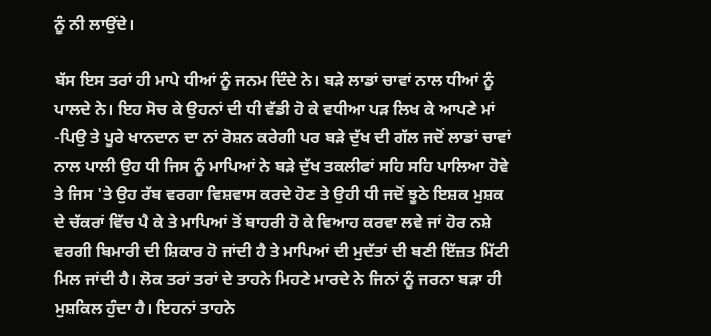ਨੂੰ ਨੀ ਲਾਉਂਦੇ।

ਬੱਸ ਇਸ ਤਰਾਂ ਹੀ ਮਾਪੇ ਧੀਆਂ ਨੂੰ ਜਨਮ ਦਿੰਦੇ ਨੇ। ਬੜੇ ਲਾਡਾਂ ਚਾਵਾਂ ਨਾਲ ਧੀਆਂ ਨੂੰ ਪਾਲਦੇ ਨੇ। ਇਹ ਸੋਚ ਕੇ ਉਹਨਾਂ ਦੀ ਧੀ ਵੱਡੀ ਹੋ ਕੇ ਵਧੀਆ ਪੜ ਲਿਖ ਕੇ ਆਪਣੇ ਮਾਂ -ਪਿਉ ਤੇ ਪੂਰੇ ਖਾਨਦਾਨ ਦਾ ਨਾਂ ਰੋਸ਼ਨ ਕਰੇਗੀ ਪਰ ਬੜੇ ਦੁੱਖ ਦੀ ਗੱਲ ਜਦੋਂ ਲਾਡਾਂ ਚਾਵਾਂ ਨਾਲ ਪਾਲੀ ਉਹ ਧੀ ਜਿਸ ਨੂੰ ਮਾਪਿਆਂ ਨੇ ਬੜੇ ਦੁੱਖ ਤਕਲੀਫਾਂ ਸਹਿ ਸਹਿ ਪਾਲਿਆ ਹੋਵੇ ਤੇ ਜਿਸ 'ਤੇ ਉਹ ਰੱਬ ਵਰਗਾ ਵਿਸ਼ਵਾਸ ਕਰਦੇ ਹੋਣ ਤੇ ਉਹੀ ਧੀ ਜਦੋਂ ਝੂਠੇ ਇਸ਼ਕ ਮੁਸ਼ਕ ਦੇ ਚੱਕਰਾਂ ਵਿੱਚ ਪੈ ਕੇ ਤੇ ਮਾਪਿਆਂ ਤੋਂ ਬਾਹਰੀ ਹੋ ਕੇ ਵਿਆਹ ਕਰਵਾ ਲਵੇ ਜਾਂ ਹੋਰ ਨਸ਼ੇ ਵਰਗੀ ਬਿਮਾਰੀ ਦੀ ਸ਼ਿਕਾਰ ਹੋ ਜਾਂਦੀ ਹੈ ਤੇ ਮਾਪਿਆਂ ਦੀ ਮੁਦੱਤਾਂ ਦੀ ਬਣੀ ਇੱਜ਼ਤ ਮਿੱਟੀ ਮਿਲ ਜਾਂਦੀ ਹੈ। ਲੋਕ ਤਰਾਂ ਤਰਾਂ ਦੇ ਤਾਹਨੇ ਮਿਹਣੇ ਮਾਰਦੇ ਨੇ ਜਿਨਾਂ ਨੂੰ ਜਰਨਾ ਬੜਾ ਹੀ ਮੁਸ਼ਕਿਲ ਹੁੰਦਾ ਹੈ। ਇਹਨਾਂ ਤਾਹਨੇ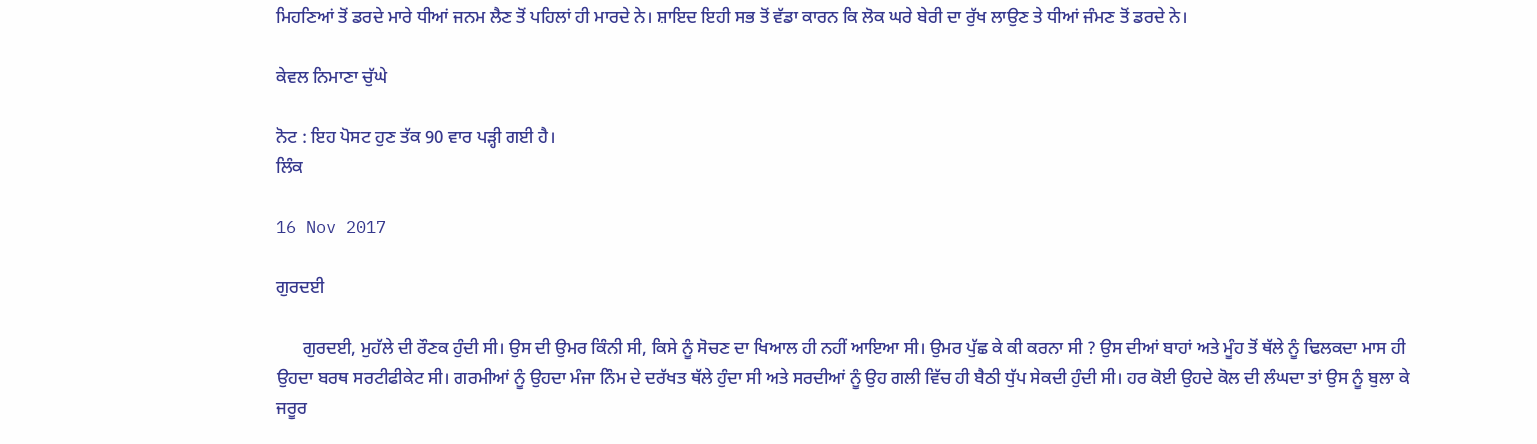ਮਿਹਣਿਆਂ ਤੋਂ ਡਰਦੇ ਮਾਰੇ ਧੀਆਂ ਜਨਮ ਲੈਣ ਤੋਂ ਪਹਿਲਾਂ ਹੀ ਮਾਰਦੇ ਨੇ। ਸ਼ਾਇਦ ਇਹੀ ਸਭ ਤੋਂ ਵੱਡਾ ਕਾਰਨ ਕਿ ਲੋਕ ਘਰੇ ਬੇਰੀ ਦਾ ਰੁੱਖ ਲਾਉਣ ਤੇ ਧੀਆਂ ਜੰਮਣ ਤੋਂ ਡਰਦੇ ਨੇ।

ਕੇਵਲ ਨਿਮਾਣਾ ਚੁੱਘੇ

ਨੋਟ : ਇਹ ਪੋਸਟ ਹੁਣ ਤੱਕ 90 ਵਾਰ ਪੜ੍ਹੀ ਗਈ ਹੈ।
ਲਿੰਕ

16 Nov 2017

ਗੁਰਦਈ

      ਗੁਰਦਈ, ਮੁਹੱਲੇ ਦੀ ਰੌਣਕ ਹੁੰਦੀ ਸੀ। ਉਸ ਦੀ ਉਮਰ ਕਿੰਨੀ ਸੀ, ਕਿਸੇ ਨੂੰ ਸੋਚਣ ਦਾ ਖਿਆਲ ਹੀ ਨਹੀਂ ਆਇਆ ਸੀ। ਉਮਰ ਪੁੱਛ ਕੇ ਕੀ ਕਰਨਾ ਸੀ ? ਉਸ ਦੀਆਂ ਬਾਹਾਂ ਅਤੇ ਮੂੰਹ ਤੋਂ ਥੱਲੇ ਨੂੰ ਢਿਲਕਦਾ ਮਾਸ ਹੀ ਉਹਦਾ ਬਰਥ ਸਰਟੀਫੀਕੇਟ ਸੀ। ਗਰਮੀਆਂ ਨੂੰ ਉਹਦਾ ਮੰਜਾ ਨਿੰਮ ਦੇ ਦਰੱਖਤ ਥੱਲੇ ਹੁੰਦਾ ਸੀ ਅਤੇ ਸਰਦੀਆਂ ਨੂੰ ਉਹ ਗਲੀ ਵਿੱਚ ਹੀ ਬੈਠੀ ਧੁੱਪ ਸੇਕਦੀ ਹੁੰਦੀ ਸੀ। ਹਰ ਕੋਈ ਉਹਦੇ ਕੋਲ ਦੀ ਲੰਘਦਾ ਤਾਂ ਉਸ ਨੂੰ ਬੁਲਾ ਕੇ ਜਰੂਰ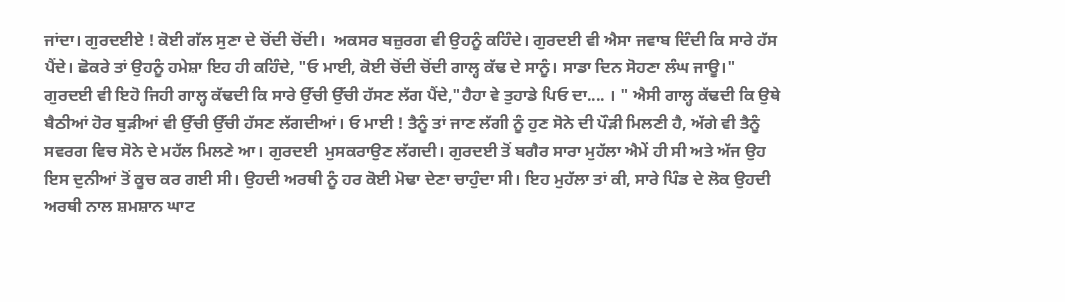ਜਾਂਦਾ। ਗੁਰਦਈਏ ! ਕੋਈ ਗੱਲ ਸੁਣਾ ਦੇ ਚੋਂਦੀ ਚੋਂਦੀ।  ਅਕਸਰ ਬਜ਼ੁਰਗ ਵੀ ਉਹਨੂੰ ਕਹਿੰਦੇ। ਗੁਰਦਈ ਵੀ ਐਸਾ ਜਵਾਬ ਦਿੰਦੀ ਕਿ ਸਾਰੇ ਹੱਸ ਪੈਂਦੇ। ਛੋਕਰੇ ਤਾਂ ਉਹਨੂੰ ਹਮੇਸ਼ਾ ਇਹ ਹੀ ਕਹਿੰਦੇ, "ਓ ਮਾਈ, ਕੋਈ ਚੋਂਦੀ ਚੋਂਦੀ ਗਾਲ੍ਹ ਕੱਢ ਦੇ ਸਾਨੂੰ। ਸਾਡਾ ਦਿਨ ਸੋਹਣਾ ਲੰਘ ਜਾਊ।" ਗੁਰਦਈ ਵੀ ਇਹੋ ਜਿਹੀ ਗਾਲ੍ਹ ਕੱਢਦੀ ਕਿ ਸਾਰੇ ਉੱਚੀ ਉੱਚੀ ਹੱਸਣ ਲੱਗ ਪੈਂਦੇ,"ਹੈਹਾ ਵੇ ਤੁਹਾਡੇ ਪਿਓ ਦਾ.... । " ਐਸੀ ਗਾਲ੍ਹ ਕੱਢਦੀ ਕਿ ਉਥੇ ਬੈਠੀਆਂ ਹੋਰ ਬੁੜੀਆਂ ਵੀ ਉੱਚੀ ਉੱਚੀ ਹੱਸਣ ਲੱਗਦੀਆਂ। ਓ ਮਾਈ ! ਤੈਨੂੰ ਤਾਂ ਜਾਣ ਲੱਗੀ ਨੂੰ ਹੁਣ ਸੋਨੇ ਦੀ ਪੌੜੀ ਮਿਲਣੀ ਹੈ, ਅੱਗੇ ਵੀ ਤੈਨੂੰ ਸਵਰਗ ਵਿਚ ਸੋਨੇ ਦੇ ਮਹੱਲ ਮਿਲਣੇ ਆ। ਗੁਰਦਈ  ਮੁਸਕਰਾਉਣ ਲੱਗਦੀ। ਗੁਰਦਈ ਤੋਂ ਬਗੈਰ ਸਾਰਾ ਮੁਹੱਲਾ ਐਮੇਂ ਹੀ ਸੀ ਅਤੇ ਅੱਜ ਉਹ ਇਸ ਦੁਨੀਆਂ ਤੋਂ ਕੂਚ ਕਰ ਗਈ ਸੀ। ਉਹਦੀ ਅਰਥੀ ਨੂੰ ਹਰ ਕੋਈ ਮੋਢਾ ਦੇਣਾ ਚਾਹੁੰਦਾ ਸੀ। ਇਹ ਮੁਹੱਲਾ ਤਾਂ ਕੀ, ਸਾਰੇ ਪਿੰਡ ਦੇ ਲੋਕ ਉਹਦੀ ਅਰਥੀ ਨਾਲ ਸ਼ਮਸ਼ਾਨ ਘਾਟ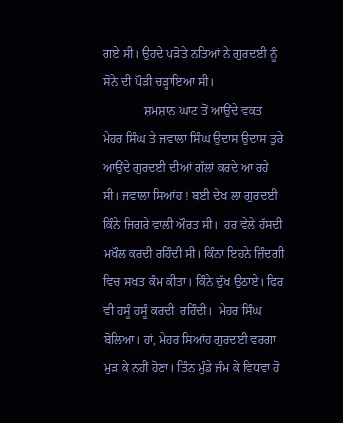ਗਏ ਸੀ। ਉਹਦੇ ਪੜੋਤੇ ਨਤਿਆਂ ਨੇ ਗੁਰਦਈ ਨੂੰ ਸੋਨੇ ਦੀ ਪੌੜੀ ਚੜ੍ਹਾਇਆ ਸੀ।
             ਸ਼ਮਸ਼ਾਨ ਘਾਟ ਤੋਂ ਆਉਂਦੇ ਵਕਤ ਮੇਹਰ ਸਿੰਘ ਤੇ ਜਵਾਲਾ ਸਿੰਘ ਉਦਾਸ ਉਦਾਸ ਤੁਰੇ ਆਉਂਦੇ ਗੁਰਦਈ ਦੀਆਂ ਗੱਲਾਂ ਕਰਦੇ ਆ ਰਹੇ ਸੀ। ਜਵਾਲਾ ਸਿਆਂਹ ! ਬਈ ਦੇਖ ਲਾ ਗੁਰਦਈ ਕਿੰਨੇ ਜਿਗਰੇ ਵਾਲੀ ਔਰਤ ਸੀ।  ਹਰ ਵੇਲੇ ਹੱਸਦੀ ਮਖੌਲ ਕਰਦੀ ਰਹਿੰਦੀ ਸੀ। ਕਿੰਨਾ ਇਹਨੇ ਜ਼ਿੰਦਗੀ ਵਿਚ ਸਖਤ ਕੰਮ ਕੀਤਾ। ਕਿੰਨੇ ਦੁੱਖ ਉਠਾਏ। ਫਿਰ ਵੀ ਹਸੂੰ ਹਸੂੰ ਕਰਦੀ  ਰਹਿੰਦੀ।  ਮੇਹਰ ਸਿੰਘ ਬੋਲਿਆ। ਹਾਂ, ਮੇਹਰ ਸਿਆਂਹ ਗੁਰਦਈ ਵਰਗਾ ਮੁੜ ਕੇ ਨਹੀਂ ਹੋਣਾ। ਤਿੰਨ ਮੁੰਡੇ ਜੰਮ ਕੇ ਵਿਧਵਾ ਹੋ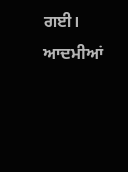ਗਈ। ਆਦਮੀਆਂ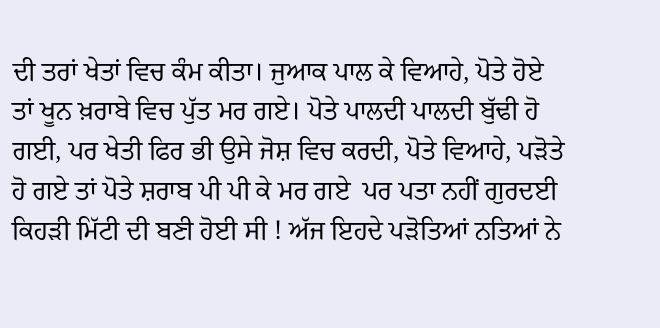ਦੀ ਤਰਾਂ ਖੇਤਾਂ ਵਿਚ ਕੰਮ ਕੀਤਾ। ਜੁਆਕ ਪਾਲ ਕੇ ਵਿਆਹੇ, ਪੋਤੇ ਹੋਏ ਤਾਂ ਖੂਨ ਖ਼ਰਾਬੇ ਵਿਚ ਪੁੱਤ ਮਰ ਗਏ। ਪੋਤੇ ਪਾਲਦੀ ਪਾਲਦੀ ਬੁੱਢੀ ਹੋ ਗਈ, ਪਰ ਖੇਤੀ ਫਿਰ ਭੀ ਉਸੇ ਜੋਸ਼ ਵਿਚ ਕਰਦੀ, ਪੋਤੇ ਵਿਆਹੇ, ਪੜੋਤੇ ਹੋ ਗਏ ਤਾਂ ਪੋਤੇ ਸ਼ਰਾਬ ਪੀ ਪੀ ਕੇ ਮਰ ਗਏ  ਪਰ ਪਤਾ ਨਹੀਂ ਗੁਰਦਈ ਕਿਹੜੀ ਮਿੱਟੀ ਦੀ ਬਣੀ ਹੋਈ ਸੀ ! ਅੱਜ ਇਹਦੇ ਪੜੋਤਿਆਂ ਨਤਿਆਂ ਨੇ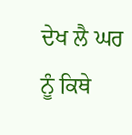ਦੇਖ ਲੈ ਘਰ ਨੂੰ ਕਿਥੇ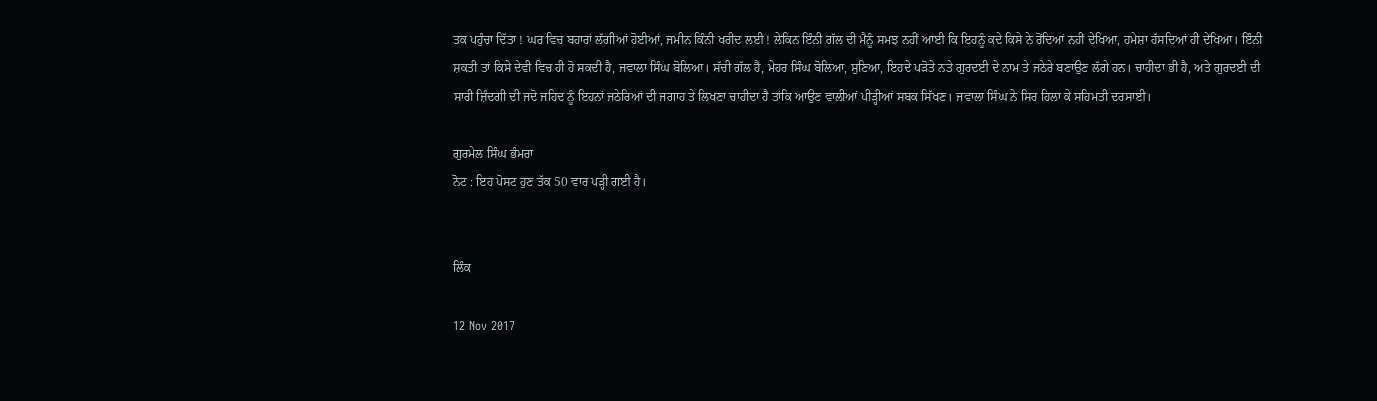ਤਕ ਪਹੁੰਚਾ ਦਿੱਤਾ ! ਘਰ ਵਿਚ ਬਹਾਰਾਂ ਲੱਗੀਆਂ ਹੋਈਆਂ, ਜਮੀਨ ਕਿੰਨੀ ਖਰੀਦ ਲਈ ! ਲੇਕਿਨ ਇੰਨੀ ਗੱਲ ਦੀ ਮੈਨੂੰ ਸਮਝ ਨਹੀਂ ਆਈ ਕਿ ਇਹਨੂੰ ਕਦੇ ਕਿਸੇ ਨੇ ਰੋਂਦਿਆਂ ਨਹੀਂ ਦੇਖਿਆ, ਹਮੇਸ਼ਾ ਹੱਸਦਿਆਂ ਹੀ ਦੇਖਿਆ। ਇੰਨੀ ਸ਼ਕਤੀ ਤਾਂ ਕਿਸੇ ਦੇਵੀ ਵਿਚ ਹੀ ਹੋ ਸਕਦੀ ਹੈ, ਜਵਾਲਾ ਸਿੰਘ ਬੋਲਿਆ। ਸੱਚੀ ਗੱਲ ਹੈ, ਮੇਹਰ ਸਿੰਘ ਬੋਲਿਆ, ਸੁਣਿਆ, ਇਹਦੇ ਪੜੋਤੇ ਨਤੇ ਗੁਰਦਈ ਦੇ ਨਾਮ ਤੇ ਜਠੇਰੇ ਬਣਾਉਣ ਲੱਗੇ ਹਨ। ਚਾਹੀਦਾ ਭੀ ਹੈ, ਅਤੇ ਗੁਰਦਈ ਦੀ ਸਾਰੀ ਜ਼ਿੰਦਗੀ ਦੀ ਜਦੋ ਜਹਿਦ ਨੂੰ ਇਹਨਾਂ ਜਠੇਰਿਆਂ ਦੀ ਜਗਾਹ ਤੇ ਲਿਖਣਾ ਚਾਹੀਦਾ ਹੈ ਤਾਂਕਿ ਆਉਣ ਵਾਲੀਆਂ ਪੀੜ੍ਹੀਆਂ ਸਬਕ ਸਿੱਖਣ। ਜਵਾਲਾ ਸਿੰਘ ਨੇ ਸਿਰ ਹਿਲਾ ਕੇ ਸਹਿਮਤੀ ਦਰਸਾਈ।

ਗੁਰਮੇਲ ਸਿੰਘ ਭੰਮਰਾ
ਨੋਟ : ਇਹ ਪੋਸਟ ਹੁਣ ਤੱਕ 50 ਵਾਰ ਪੜ੍ਹੀ ਗਈ ਹੈ।


ਲਿੰਕ

12 Nov 2017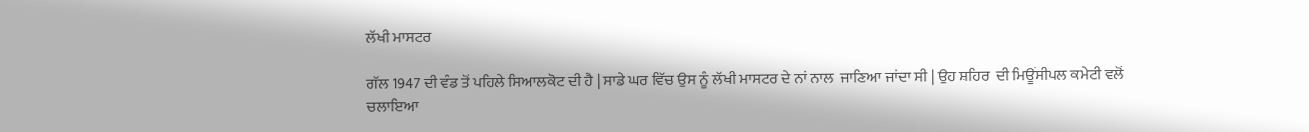ਲੱਖੀ ਮਾਸਟਰ

ਗੱਲ 1947 ਦੀ ਵੰਡ ਤੋਂ ਪਹਿਲੇ ਸਿਆਲਕੋਟ ਦੀ ਹੈ | ਸਾਡੇ ਘਰ ਵਿੱਚ ਉਸ ਨੂੰ ਲੱਖੀ ਮਾਸਟਰ ਦੇ ਨਾਂ ਨਾਲ  ਜਾਣਿਆ ਜਾਂਦਾ ਸੀ | ਉਹ ਸ਼ਹਿਰ  ਦੀ ਮਿਊਂਸੀਪਲ ਕਮੇਟੀ ਵਲੋਂ ਚਲਾਇਆ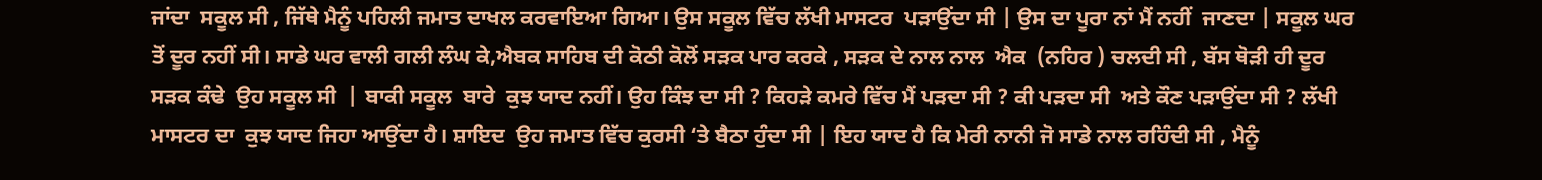ਜਾਂਦਾ  ਸਕੂਲ ਸੀ , ਜਿੱਥੇ ਮੈਨੂੰ ਪਹਿਲੀ ਜਮਾਤ ਦਾਖਲ ਕਰਵਾਇਆ ਗਿਆ। ਉਸ ਸਕੂਲ ਵਿੱਚ ਲੱਖੀ ਮਾਸਟਰ  ਪੜਾਉਂਦਾ ਸੀ | ਉਸ ਦਾ ਪੂਰਾ ਨਾਂ ਮੈਂ ਨਹੀਂ  ਜਾਣਦਾ | ਸਕੂਲ ਘਰ ਤੋਂ ਦੂਰ ਨਹੀਂ ਸੀ। ਸਾਡੇ ਘਰ ਵਾਲੀ ਗਲੀ ਲੰਘ ਕੇ,ਐਬਕ ਸਾਹਿਬ ਦੀ ਕੋਠੀ ਕੋਲੋਂ ਸੜਕ ਪਾਰ ਕਰਕੇ , ਸੜਕ ਦੇ ਨਾਲ ਨਾਲ  ਐਕ  (ਨਹਿਰ ) ਚਲਦੀ ਸੀ , ਬੱਸ ਥੋੜੀ ਹੀ ਦੂਰ ਸੜਕ ਕੰਢੇ  ਉਹ ਸਕੂਲ ਸੀ  | ਬਾਕੀ ਸਕੂਲ  ਬਾਰੇ  ਕੁਝ ਯਾਦ ਨਹੀਂ। ਉਹ ਕਿੰਝ ਦਾ ਸੀ ? ਕਿਹੜੇ ਕਮਰੇ ਵਿੱਚ ਮੈਂ ਪੜਦਾ ਸੀ ? ਕੀ ਪੜਦਾ ਸੀ  ਅਤੇ ਕੌਣ ਪੜਾਉਂਦਾ ਸੀ ? ਲੱਖੀ ਮਾਸਟਰ ਦਾ  ਕੁਝ ਯਾਦ ਜਿਹਾ ਆਉਂਦਾ ਹੈ। ਸ਼ਾਇਦ  ਉਹ ਜਮਾਤ ਵਿੱਚ ਕੁਰਸੀ ‘ਤੇ ਬੈਠਾ ਹੁੰਦਾ ਸੀ | ਇਹ ਯਾਦ ਹੈ ਕਿ ਮੇਰੀ ਨਾਨੀ ਜੋ ਸਾਡੇ ਨਾਲ ਰਹਿੰਦੀ ਸੀ , ਮੈਨੂੰ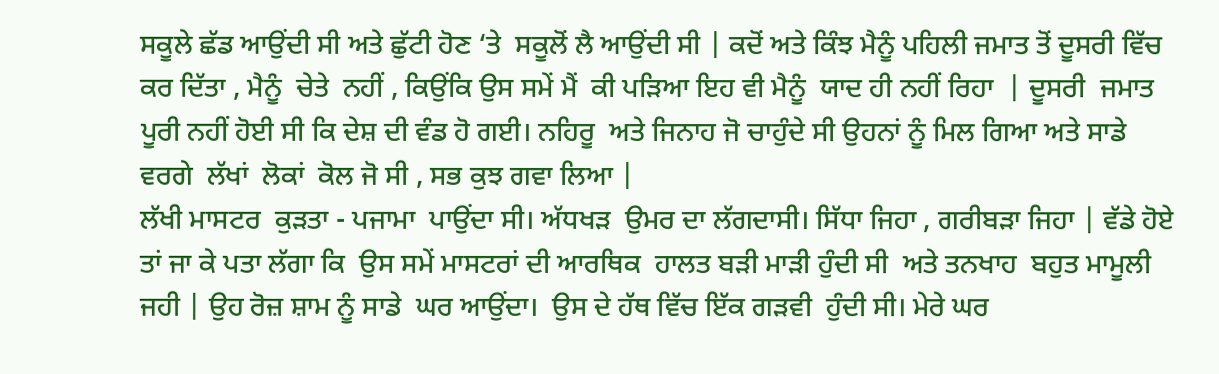ਸਕੂਲੇ ਛੱਡ ਆਉਂਦੀ ਸੀ ਅਤੇ ਛੁੱਟੀ ਹੋਣ ‘ਤੇ  ਸਕੂਲੋਂ ਲੈ ਆਉਂਦੀ ਸੀ | ਕਦੋਂ ਅਤੇ ਕਿੰਝ ਮੈਨੂੰ ਪਹਿਲੀ ਜਮਾਤ ਤੋਂ ਦੂਸਰੀ ਵਿੱਚ ਕਰ ਦਿੱਤਾ , ਮੈਨੂੰ  ਚੇਤੇ  ਨਹੀਂ , ਕਿਉਂਕਿ ਉਸ ਸਮੇਂ ਮੈਂ  ਕੀ ਪੜਿਆ ਇਹ ਵੀ ਮੈਨੂੰ  ਯਾਦ ਹੀ ਨਹੀਂ ਰਿਹਾ  | ਦੂਸਰੀ  ਜਮਾਤ ਪੂਰੀ ਨਹੀਂ ਹੋਈ ਸੀ ਕਿ ਦੇਸ਼ ਦੀ ਵੰਡ ਹੋ ਗਈ। ਨਹਿਰੂ  ਅਤੇ ਜਿਨਾਹ ਜੋ ਚਾਹੁੰਦੇ ਸੀ ਉਹਨਾਂ ਨੂੰ ਮਿਲ ਗਿਆ ਅਤੇ ਸਾਡੇ ਵਰਗੇ  ਲੱਖਾਂ  ਲੋਕਾਂ  ਕੋਲ ਜੋ ਸੀ , ਸਭ ਕੁਝ ਗਵਾ ਲਿਆ |
ਲੱਖੀ ਮਾਸਟਰ  ਕੁੜਤਾ - ਪਜਾਮਾ  ਪਾਉਂਦਾ ਸੀ। ਅੱਧਖੜ  ਉਮਰ ਦਾ ਲੱਗਦਾਸੀ। ਸਿੱਧਾ ਜਿਹਾ , ਗਰੀਬੜਾ ਜਿਹਾ | ਵੱਡੇ ਹੋਏ ਤਾਂ ਜਾ ਕੇ ਪਤਾ ਲੱਗਾ ਕਿ  ਉਸ ਸਮੇਂ ਮਾਸਟਰਾਂ ਦੀ ਆਰਥਿਕ  ਹਾਲਤ ਬੜੀ ਮਾੜੀ ਹੁੰਦੀ ਸੀ  ਅਤੇ ਤਨਖਾਹ  ਬਹੁਤ ਮਾਮੂਲੀ ਜਹੀ | ਉਹ ਰੋਜ਼ ਸ਼ਾਮ ਨੂੰ ਸਾਡੇ  ਘਰ ਆਉਂਦਾ।  ਉਸ ਦੇ ਹੱਥ ਵਿੱਚ ਇੱਕ ਗੜਵੀ  ਹੁੰਦੀ ਸੀ। ਮੇਰੇ ਘਰ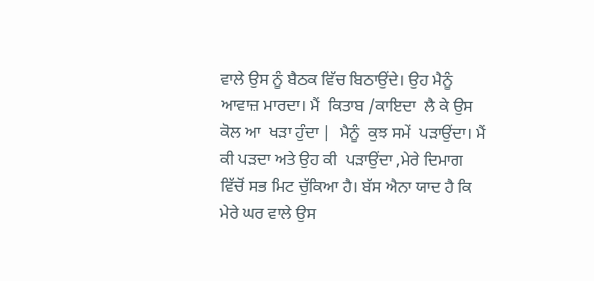ਵਾਲੇ ਉਸ ਨੂੰ ਬੈਠਕ ਵਿੱਚ ਬਿਠਾਉਂਦੇ। ਉਹ ਮੈਨੂੰ ਆਵਾਜ਼ ਮਾਰਦਾ। ਮੈਂ  ਕਿਤਾਬ /ਕਾਇਦਾ  ਲੈ ਕੇ ਉਸ ਕੋਲ ਆ  ਖੜਾ ਹੁੰਦਾ |  ਮੈਨੂੰ  ਕੁਝ ਸਮੇਂ  ਪੜਾਉਂਦਾ। ਮੈਂ  ਕੀ ਪੜਦਾ ਅਤੇ ਉਹ ਕੀ  ਪੜਾਉਂਦਾ ,ਮੇਰੇ ਦਿਮਾਗ ਵਿੱਚੋਂ ਸਭ ਮਿਟ ਚੁੱਕਿਆ ਹੈ। ਬੱਸ ਐਨਾ ਯਾਦ ਹੈ ਕਿ ਮੇਰੇ ਘਰ ਵਾਲੇ ਉਸ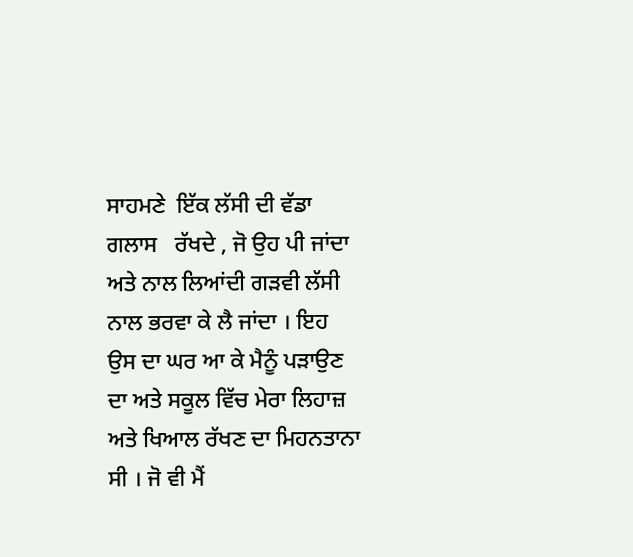ਸਾਹਮਣੇ  ਇੱਕ ਲੱਸੀ ਦੀ ਵੱਡਾ  ਗਲਾਸ   ਰੱਖਦੇ , ਜੋ ਉਹ ਪੀ ਜਾਂਦਾ  ਅਤੇ ਨਾਲ ਲਿਆਂਦੀ ਗੜਵੀ ਲੱਸੀ ਨਾਲ ਭਰਵਾ ਕੇ ਲੈ ਜਾਂਦਾ । ਇਹ ਉਸ ਦਾ ਘਰ ਆ ਕੇ ਮੈਨੂੰ ਪੜਾਉਣ ਦਾ ਅਤੇ ਸਕੂਲ ਵਿੱਚ ਮੇਰਾ ਲਿਹਾਜ਼ ਅਤੇ ਖਿਆਲ ਰੱਖਣ ਦਾ ਮਿਹਨਤਾਨਾ  ਸੀ । ਜੋ ਵੀ ਮੈਂ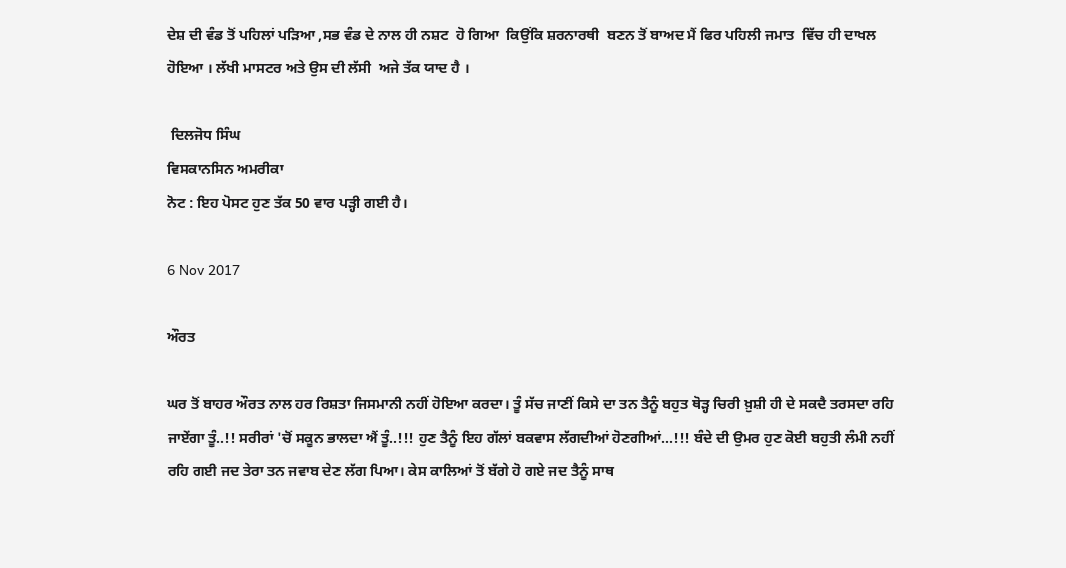ਦੇਸ਼ ਦੀ ਵੰਡ ਤੋਂ ਪਹਿਲਾਂ ਪੜਿਆ ,ਸਭ ਵੰਡ ਦੇ ਨਾਲ ਹੀ ਨਸ਼ਟ  ਹੋ ਗਿਆ  ਕਿਉਂਕਿ ਸ਼ਰਨਾਰਥੀ  ਬਣਨ ਤੋਂ ਬਾਅਦ ਮੈਂ ਫਿਰ ਪਹਿਲੀ ਜਮਾਤ  ਵਿੱਚ ਹੀ ਦਾਖਲ ਹੋਇਆ । ਲੱਖੀ ਮਾਸਟਰ ਅਤੇ ਉਸ ਦੀ ਲੱਸੀ  ਅਜੇ ਤੱਕ ਯਾਦ ਹੈ ।

 ਦਿਲਜੋਧ ਸਿੰਘ
ਵਿਸਕਾਨਸਿਨ ਅਮਰੀਕਾ
ਨੋਟ : ਇਹ ਪੋਸਟ ਹੁਣ ਤੱਕ 50 ਵਾਰ ਪੜ੍ਹੀ ਗਈ ਹੈ।

6 Nov 2017

ਔਰਤ

ਘਰ ਤੋਂ ਬਾਹਰ ਔਰਤ ਨਾਲ ਹਰ ਰਿਸ਼ਤਾ ਜਿਸਮਾਨੀ ਨਹੀਂ ਹੋਇਆ ਕਰਦਾ। ਤੂੰ ਸੱਚ ਜਾਣੀਂ ਕਿਸੇ ਦਾ ਤਨ ਤੈਨੂੰ ਬਹੁਤ ਥੋੜ੍ਹ ਚਿਰੀ ਖ਼ੁਸ਼ੀ ਹੀ ਦੇ ਸਕਦੈ ਤਰਸਦਾ ਰਹਿ ਜਾਏਂਗਾ ਤੂੰ..!! ਸਰੀਰਾਂ 'ਚੋਂ ਸਕੂਨ ਭਾਲਦਾ ਐਂ ਤੂੰ..!!! ਹੁਣ ਤੈਨੂੰ ਇਹ ਗੱਲਾਂ ਬਕਵਾਸ ਲੱਗਦੀਆਂ ਹੋਣਗੀਆਂ...!!! ਬੰਦੇ ਦੀ ਉਮਰ ਹੁਣ ਕੋਈ ਬਹੁਤੀ ਲੰਮੀ ਨਹੀਂ ਰਹਿ ਗਈ ਜਦ ਤੇਰਾ ਤਨ ਜਵਾਬ ਦੇਣ ਲੱਗ ਪਿਆ। ਕੇਸ ਕਾਲਿਆਂ ਤੋਂ ਬੱਗੇ ਹੋ ਗਏ ਜਦ ਤੈਨੂੰ ਸਾਥ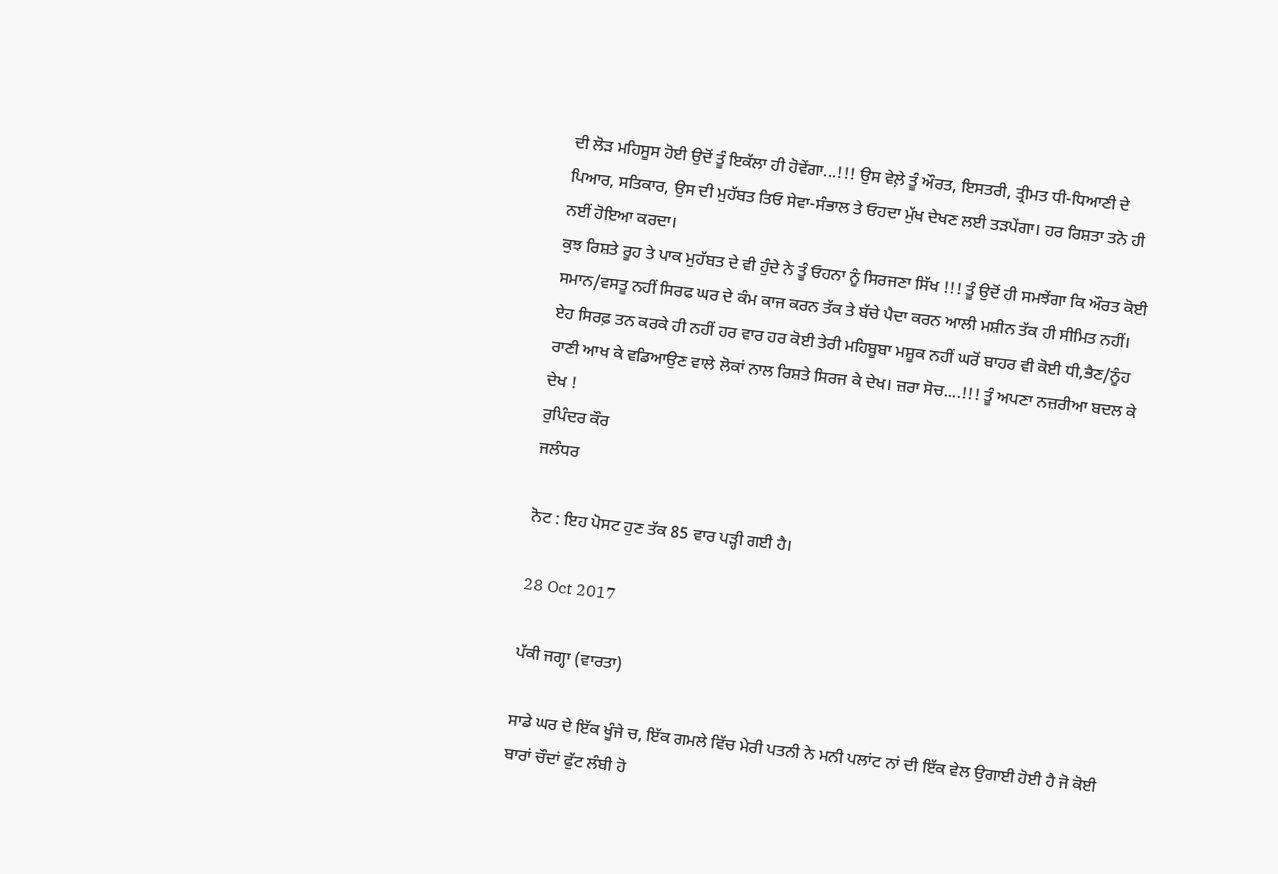ਦੀ ਲੋੜ ਮਹਿਸੂਸ ਹੋਈ ਉਦੋਂ ਤੂੰ ਇਕੱਲਾ ਹੀ ਹੋਵੇਂਗਾ...!!! ਉਸ ਵੇਲ਼ੇ ਤੂੰ ਔਰਤ, ਇਸਤਰੀ, ਤ੍ਰੀਮਤ ਧੀ-ਧਿਆਣੀ ਦੇ ਪਿਆਰ, ਸਤਿਕਾਰ, ਉਸ ਦੀ ਮੁਹੱਬਤ ਤਿਓ ਸੇਵਾ-ਸੰਭਾਲ ਤੇ ਓਹਦਾ ਮੁੱਖ ਦੇਖਣ ਲਈ ਤੜਪੇਂਗਾ। ਹਰ ਰਿਸ਼ਤਾ ਤਨੋ ਹੀ ਨਈਂ ਹੋਇਆ ਕਰਦਾ।
ਕੁਝ ਰਿਸ਼ਤੇ ਰੂਹ ਤੇ ਪਾਕ ਮੁਹੱਬਤ ਦੇ ਵੀ ਹੁੰਦੇ ਨੇ ਤੂੰ ਓਹਨਾ ਨੂੰ ਸਿਰਜਣਾ ਸਿੱਖ !!! ਤੂੰ ਉਦੋਂ ਹੀ ਸਮਝੇਂਗਾ ਕਿ ਔਰਤ ਕੋਈ ਸਮਾਨ/ਵਸਤੂ ਨਹੀਂ ਸਿਰਫ ਘਰ ਦੇ ਕੰਮ ਕਾਜ ਕਰਨ ਤੱਕ ਤੇ ਬੱਚੇ ਪੈਦਾ ਕਰਨ ਆਲੀ ਮਸ਼ੀਨ ਤੱਕ ਹੀ ਸੀਮਿਤ ਨਹੀਂ। ਏਹ ਸਿਰਫ਼ ਤਨ ਕਰਕੇ ਹੀ ਨਹੀਂ ਹਰ ਵਾਰ ਹਰ ਕੋਈ ਤੇਰੀ ਮਹਿਬੂਬਾ ਮਸ਼ੂਕ ਨਹੀਂ ਘਰੋਂ ਬਾਹਰ ਵੀ ਕੋਈ ਧੀ,ਭੈਣ/ਨੂੰਹ ਰਾਣੀ ਆਖ ਕੇ ਵਡਿਆਉਣ ਵਾਲੇ ਲੋਕਾਂ ਨਾਲ ਰਿਸ਼ਤੇ ਸਿਰਜ ਕੇ ਦੇਖ। ਜ਼ਰਾ ਸੋਚ....!!! ਤੂੰ ਅਪਣਾ ਨਜ਼ਰੀਆ ਬਦਲ ਕੇ ਦੇਖ !
ਰੁਪਿੰਦਰ ਕੌਰ
ਜਲੰਧਰ

ਨੋਟ : ਇਹ ਪੋਸਟ ਹੁਣ ਤੱਕ 85 ਵਾਰ ਪੜ੍ਹੀ ਗਈ ਹੈ।

28 Oct 2017

ਪੱਕੀ ਜਗ੍ਹਾ (ਵਾਰਤਾ)

ਸਾਡੇ ਘਰ ਦੇ ਇੱਕ ਖੂੰਜੇ ਚ, ਇੱਕ ਗਮਲੇ ਵਿੱਚ ਮੇਰੀ ਪਤਨੀ ਨੇ ਮਨੀ ਪਲਾਂਟ ਨਾਂ ਦੀ ਇੱਕ ਵੇਲ ਉਗਾਈ ਹੋਈ ਹੈ ਜੋ ਕੋਈ ਬਾਰਾਂ ਚੌਦਾਂ ਫੁੱਟ ਲੰਬੀ ਹੋ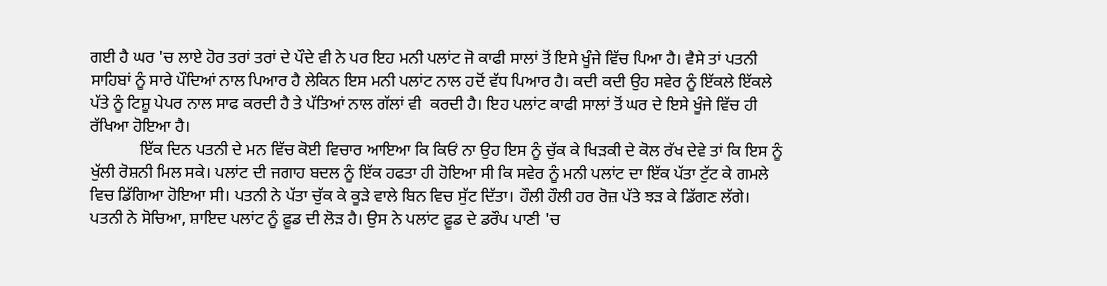ਗਈ ਹੈ ਘਰ 'ਚ ਲਾਏ ਹੋਰ ਤਰਾਂ ਤਰਾਂ ਦੇ ਪੌਦੇ ਵੀ ਨੇ ਪਰ ਇਹ ਮਨੀ ਪਲਾਂਟ ਜੋ ਕਾਫੀ ਸਾਲਾਂ ਤੋਂ ਇਸੇ ਖੂੰਜੇ ਵਿੱਚ ਪਿਆ ਹੈ। ਵੈਸੇ ਤਾਂ ਪਤਨੀ ਸਾਹਿਬਾਂ ਨੂੰ ਸਾਰੇ ਪੌਦਿਆਂ ਨਾਲ ਪਿਆਰ ਹੈ ਲੇਕਿਨ ਇਸ ਮਨੀ ਪਲਾਂਟ ਨਾਲ ਹਦੋਂ ਵੱਧ ਪਿਆਰ ਹੈ। ਕਦੀ ਕਦੀ ਉਹ ਸਵੇਰ ਨੂੰ ਇੱਕਲੇ ਇੱਕਲੇ ਪੱਤੇ ਨੂੰ ਟਿਸ਼ੂ ਪੇਪਰ ਨਾਲ ਸਾਫ ਕਰਦੀ ਹੈ ਤੇ ਪੱਤਿਆਂ ਨਾਲ ਗੱਲਾਂ ਵੀ  ਕਰਦੀ ਹੈ। ਇਹ ਪਲਾਂਟ ਕਾਫੀ ਸਾਲਾਂ ਤੋਂ ਘਰ ਦੇ ਇਸੇ ਖੂੰਜੇ ਵਿੱਚ ਹੀ ਰੱਖਿਆ ਹੋਇਆ ਹੈ।
            ਇੱਕ ਦਿਨ ਪਤਨੀ ਦੇ ਮਨ ਵਿੱਚ ਕੋਈ ਵਿਚਾਰ ਆਇਆ ਕਿ ਕਿਓਂ ਨਾ ਉਹ ਇਸ ਨੂੰ ਚੁੱਕ ਕੇ ਖਿੜਕੀ ਦੇ ਕੋਲ ਰੱਖ ਦੇਵੇ ਤਾਂ ਕਿ ਇਸ ਨੂੰ ਖੁੱਲੀ ਰੋਸ਼ਨੀ ਮਿਲ ਸਕੇ। ਪਲਾਂਟ ਦੀ ਜਗਾਹ ਬਦਲ ਨੂੰ ਇੱਕ ਹਫਤਾ ਹੀ ਹੋਇਆ ਸੀ ਕਿ ਸਵੇਰ ਨੂੰ ਮਨੀ ਪਲਾਂਟ ਦਾ ਇੱਕ ਪੱਤਾ ਟੁੱਟ ਕੇ ਗਮਲੇ ਵਿਚ ਡਿੱਗਿਆ ਹੋਇਆ ਸੀ। ਪਤਨੀ ਨੇ ਪੱਤਾ ਚੁੱਕ ਕੇ ਕੂੜੇ ਵਾਲੇ ਬਿਨ ਵਿਚ ਸੁੱਟ ਦਿੱਤਾ। ਹੌਲੀ ਹੌਲੀ ਹਰ ਰੋਜ਼ ਪੱਤੇ ਝੜ ਕੇ ਡਿੱਗਣ ਲੱਗੇ। ਪਤਨੀ ਨੇ ਸੋਚਿਆ, ਸ਼ਾਇਦ ਪਲਾਂਟ ਨੂੰ ਫ਼ੂਡ ਦੀ ਲੋੜ ਹੈ। ਉਸ ਨੇ ਪਲਾਂਟ ਫ਼ੂਡ ਦੇ ਡਰੌਪ ਪਾਣੀ 'ਚ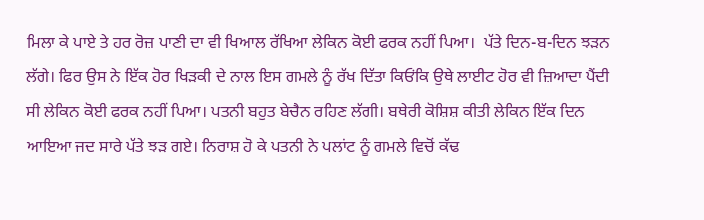ਮਿਲਾ ਕੇ ਪਾਏ ਤੇ ਹਰ ਰੋਜ਼ ਪਾਣੀ ਦਾ ਵੀ ਖਿਆਲ ਰੱਖਿਆ ਲੇਕਿਨ ਕੋਈ ਫਰਕ ਨਹੀਂ ਪਿਆ।  ਪੱਤੇ ਦਿਨ-ਬ-ਦਿਨ ਝੜਨ ਲੱਗੇ। ਫਿਰ ਉਸ ਨੇ ਇੱਕ ਹੋਰ ਖਿੜਕੀ ਦੇ ਨਾਲ ਇਸ ਗਮਲੇ ਨੂੰ ਰੱਖ ਦਿੱਤਾ ਕਿਓਂਕਿ ਉਥੇ ਲਾਈਟ ਹੋਰ ਵੀ ਜ਼ਿਆਦਾ ਪੈਂਦੀ ਸੀ ਲੇਕਿਨ ਕੋਈ ਫਰਕ ਨਹੀਂ ਪਿਆ। ਪਤਨੀ ਬਹੁਤ ਬੇਚੈਨ ਰਹਿਣ ਲੱਗੀ। ਬਥੇਰੀ ਕੋਸ਼ਿਸ਼ ਕੀਤੀ ਲੇਕਿਨ ਇੱਕ ਦਿਨ ਆਇਆ ਜਦ ਸਾਰੇ ਪੱਤੇ ਝੜ ਗਏ। ਨਿਰਾਸ਼ ਹੋ ਕੇ ਪਤਨੀ ਨੇ ਪਲਾਂਟ ਨੂੰ ਗਮਲੇ ਵਿਚੋਂ ਕੱਢ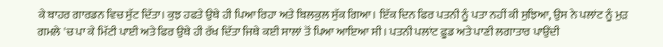ਕੇ ਬਾਹਰ ਗਾਰਡਨ ਵਿਚ ਸੁੱਟ ਦਿੱਤਾ। ਕੁਝ ਹਫਤੇ ਉਥੇ ਹੀ ਪਿਆ ਰਿਹਾ ਅਤੇ ਬਿਲਕੁਲ ਸੁੱਕ ਗਿਆ। ਇੱਕ ਦਿਨ ਫਿਰ ਪਤਨੀ ਨੂੰ ਪਤਾ ਨਹੀਂ ਕੀ ਸੁਝਿਆ, ਉਸ ਨੇ ਪਲਾਂਟ ਨੂੰ ਮੁੜ ਗਮਲੇ 'ਚ ਪਾ ਕੇ ਮਿੱਟੀ ਪਾਈ ਅਤੇ ਫਿਰ ਉਥੇ ਹੀ ਰੱਖ ਦਿੱਤਾ ਜਿਥੇ ਕਈ ਸਾਲਾਂ ਤੋਂ ਪਿਆ ਆਇਆ ਸੀ। ਪਤਨੀ ਪਲਾਂਟ ਫ਼ੂਡ ਅਤੇ ਪਾਣੀ ਲਗਾਤਾਰ ਪਾਉਂਦੀ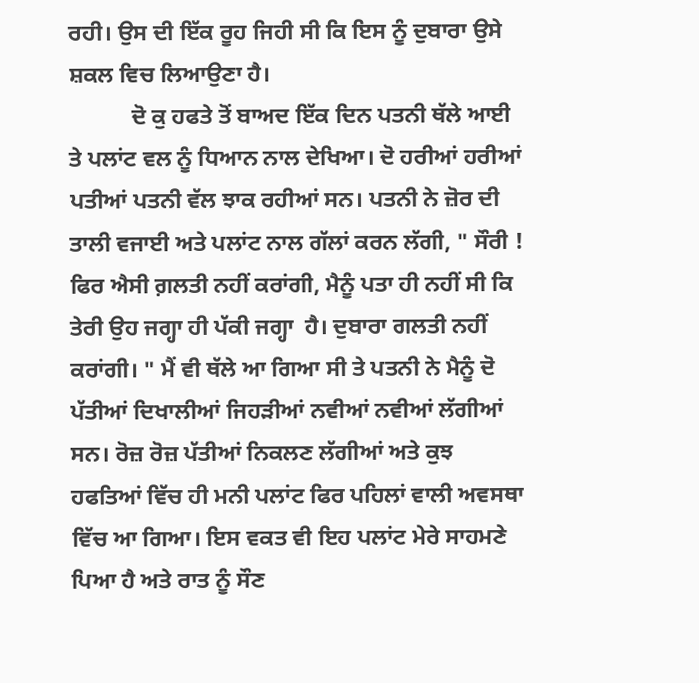ਰਹੀ। ਉਸ ਦੀ ਇੱਕ ਰੂਹ ਜਿਹੀ ਸੀ ਕਿ ਇਸ ਨੂੰ ਦੁਬਾਰਾ ਉਸੇ ਸ਼ਕਲ ਵਿਚ ਲਿਆਉਣਾ ਹੈ।
           ਦੋ ਕੁ ਹਫਤੇ ਤੋਂ ਬਾਅਦ ਇੱਕ ਦਿਨ ਪਤਨੀ ਥੱਲੇ ਆਈ ਤੇ ਪਲਾਂਟ ਵਲ ਨੂੰ ਧਿਆਨ ਨਾਲ ਦੇਖਿਆ। ਦੋ ਹਰੀਆਂ ਹਰੀਆਂ ਪਤੀਆਂ ਪਤਨੀ ਵੱਲ ਝਾਕ ਰਹੀਆਂ ਸਨ। ਪਤਨੀ ਨੇ ਜ਼ੋਰ ਦੀ ਤਾਲੀ ਵਜਾਈ ਅਤੇ ਪਲਾਂਟ ਨਾਲ ਗੱਲਾਂ ਕਰਨ ਲੱਗੀ, " ਸੌਰੀ ! ਫਿਰ ਐਸੀ ਗ਼ਲਤੀ ਨਹੀਂ ਕਰਾਂਗੀ, ਮੈਨੂੰ ਪਤਾ ਹੀ ਨਹੀਂ ਸੀ ਕਿ ਤੇਰੀ ਉਹ ਜਗ੍ਹਾ ਹੀ ਪੱਕੀ ਜਗ੍ਹਾ  ਹੈ। ਦੁਬਾਰਾ ਗਲਤੀ ਨਹੀਂ ਕਰਾਂਗੀ। " ਮੈਂ ਵੀ ਥੱਲੇ ਆ ਗਿਆ ਸੀ ਤੇ ਪਤਨੀ ਨੇ ਮੈਨੂੰ ਦੋ ਪੱਤੀਆਂ ਦਿਖਾਲੀਆਂ ਜਿਹੜੀਆਂ ਨਵੀਆਂ ਨਵੀਆਂ ਲੱਗੀਆਂ ਸਨ। ਰੋਜ਼ ਰੋਜ਼ ਪੱਤੀਆਂ ਨਿਕਲਣ ਲੱਗੀਆਂ ਅਤੇ ਕੁਝ ਹਫਤਿਆਂ ਵਿੱਚ ਹੀ ਮਨੀ ਪਲਾਂਟ ਫਿਰ ਪਹਿਲਾਂ ਵਾਲੀ ਅਵਸਥਾ ਵਿੱਚ ਆ ਗਿਆ। ਇਸ ਵਕਤ ਵੀ ਇਹ ਪਲਾਂਟ ਮੇਰੇ ਸਾਹਮਣੇ ਪਿਆ ਹੈ ਅਤੇ ਰਾਤ ਨੂੰ ਸੌਣ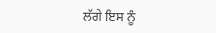ਲੱਗੇ ਇਸ ਨੂੰ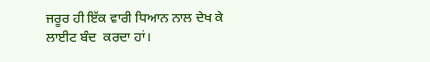ਜਰੂਰ ਹੀ ਇੱਕ ਵਾਰੀ ਧਿਆਨ ਨਾਲ ਦੇਖ ਕੇ ਲਾਈਟ ਬੰਦ  ਕਰਦਾ ਹਾਂ।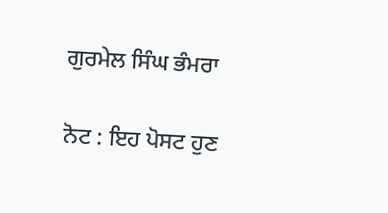ਗੁਰਮੇਲ ਸਿੰਘ ਭੰਮਰਾ

ਨੋਟ : ਇਹ ਪੋਸਟ ਹੁਣ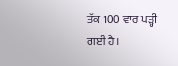ਤੱਕ 100 ਵਾਰ ਪੜ੍ਹੀ ਗਈ ਹੈ।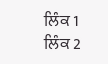ਲਿੰਕ 1        ਲਿੰਕ 2